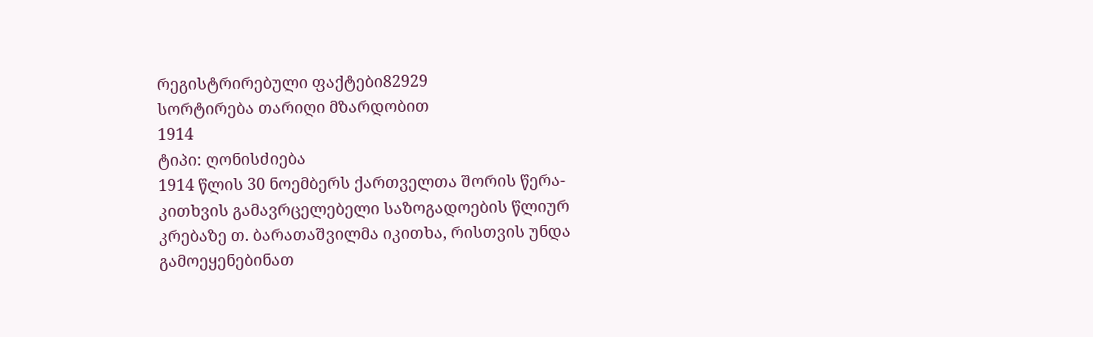რეგისტრირებული ფაქტები82929
სორტირება თარიღი მზარდობით
1914
ტიპი: ღონისძიება
1914 წლის 30 ნოემბერს ქართველთა შორის წერა-კითხვის გამავრცელებელი საზოგადოების წლიურ კრებაზე თ. ბარათაშვილმა იკითხა, რისთვის უნდა გამოეყენებინათ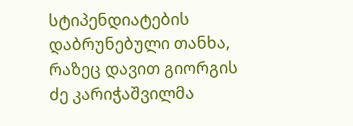სტიპენდიატების დაბრუნებული თანხა, რაზეც დავით გიორგის ძე კარიჭაშვილმა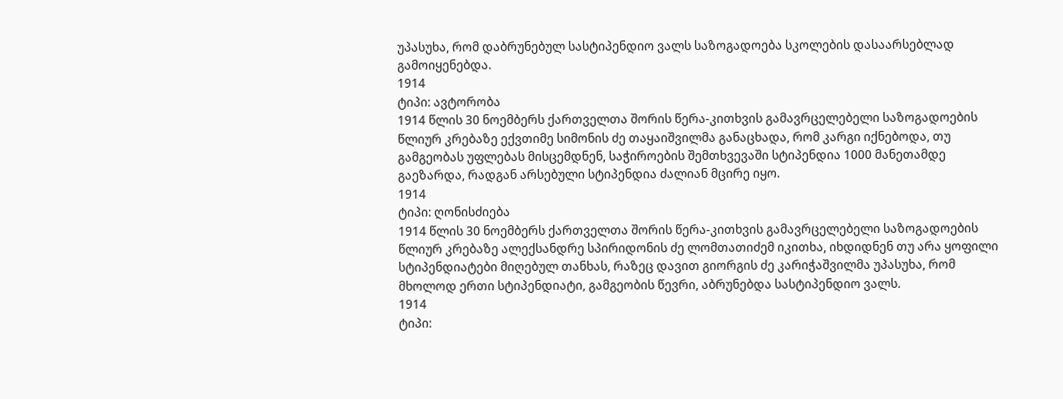უპასუხა, რომ დაბრუნებულ სასტიპენდიო ვალს საზოგადოება სკოლების დასაარსებლად გამოიყენებდა.
1914
ტიპი: ავტორობა
1914 წლის 30 ნოემბერს ქართველთა შორის წერა-კითხვის გამავრცელებელი საზოგადოების წლიურ კრებაზე ექვთიმე სიმონის ძე თაყაიშვილმა განაცხადა, რომ კარგი იქნებოდა, თუ გამგეობას უფლებას მისცემდნენ, საჭიროების შემთხვევაში სტიპენდია 1000 მანეთამდე გაეზარდა, რადგან არსებული სტიპენდია ძალიან მცირე იყო.
1914
ტიპი: ღონისძიება
1914 წლის 30 ნოემბერს ქართველთა შორის წერა-კითხვის გამავრცელებელი საზოგადოების წლიურ კრებაზე ალექსანდრე სპირიდონის ძე ლომთათიძემ იკითხა, იხდიდნენ თუ არა ყოფილი სტიპენდიატები მიღებულ თანხას, რაზეც დავით გიორგის ძე კარიჭაშვილმა უპასუხა, რომ მხოლოდ ერთი სტიპენდიატი, გამგეობის წევრი, აბრუნებდა სასტიპენდიო ვალს.
1914
ტიპი: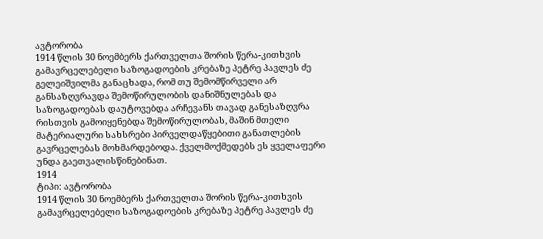ავტორობა
1914 წლის 30 ნოემბერს ქართველთა შორის წერა-კითხვის გამავრცელებელი საზოგადოების კრებაზე პეტრე პავლეს ძე გელეიშვილმა განაცხადა, რომ თუ შემომწირველი არ განსაზღვრავდა შემოწირულობის დანიშნულებას და საზოგადოებას დაუტოვებდა არჩევანს თავად განესაზღვრა რისთვის გამოიყენებდა შემოწირულობას, მაშინ მთელი მატერიალური სახსრები პირველდაწყებითი განათლების გავრცელებას მოხმარდებოდა. ქველმოქმედებს ეს ყველაფერი უნდა გაეთვალისწინებინათ.
1914
ტიპი: ავტორობა
1914 წლის 30 ნოემბერს ქართველთა შორის წერა-კითხვის გამავრცელებელი საზოგადოების კრებაზე პეტრე პავლეს ძე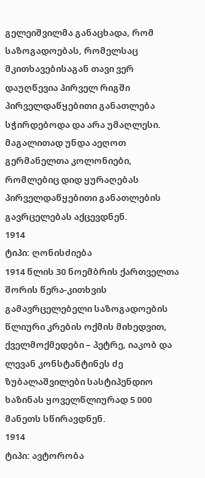გელეიშვილმა განაცხადა, რომ საზოგადოებას, რომელსაც მკითხავებისაგან თავი ვერ დაუღწევია პირველ რიგში პირველდაწყებითი განათლება სჭირდებოდა და არა უმაღლესი. მაგალითად უნდა აეღოთ გერმანელთა კოლონიები, რომლებიც დიდ ყურაღებას პირველდაწყებითი განათლების გავრცელებას აქცევდნენ.
1914
ტიპი: ღონისძიება
1914 წლის 30 ნოემბრის ქართველთა შორის წერა-კითხვის გამავრცელებელი საზოგადოების წლიური კრების ოქმის მიხედვით, ქველმოქმედები – პეტრე, იაკობ და ლევან კონსტანტინეს ძე ზუბალაშვილები სასტიპენდიო ხაზინას ყოველწლიურად 5 000 მანეთს სწირავდნენ.
1914
ტიპი: ავტორობა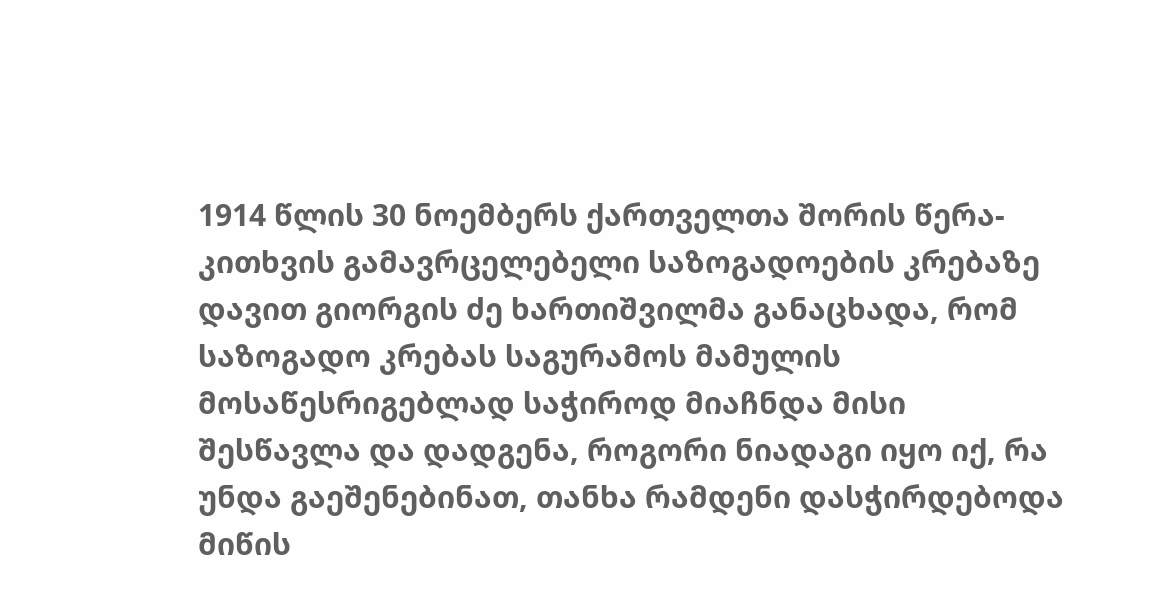1914 წლის 30 ნოემბერს ქართველთა შორის წერა-კითხვის გამავრცელებელი საზოგადოების კრებაზე დავით გიორგის ძე ხართიშვილმა განაცხადა, რომ საზოგადო კრებას საგურამოს მამულის მოსაწესრიგებლად საჭიროდ მიაჩნდა მისი შესწავლა და დადგენა, როგორი ნიადაგი იყო იქ, რა უნდა გაეშენებინათ, თანხა რამდენი დასჭირდებოდა მიწის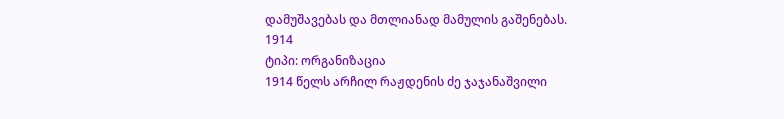დამუშავებას და მთლიანად მამულის გაშენებას.
1914
ტიპი: ორგანიზაცია
1914 წელს არჩილ რაჟდენის ძე ჯაჯანაშვილი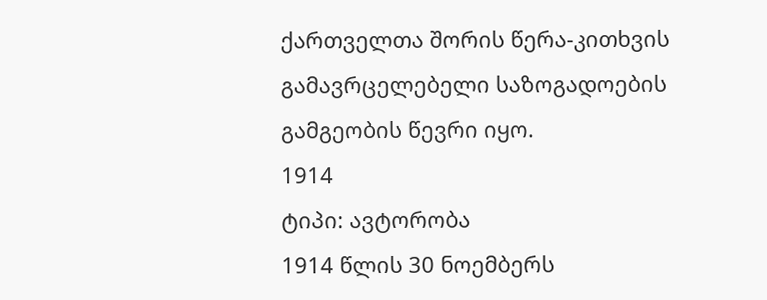ქართველთა შორის წერა-კითხვის გამავრცელებელი საზოგადოების გამგეობის წევრი იყო.
1914
ტიპი: ავტორობა
1914 წლის 30 ნოემბერს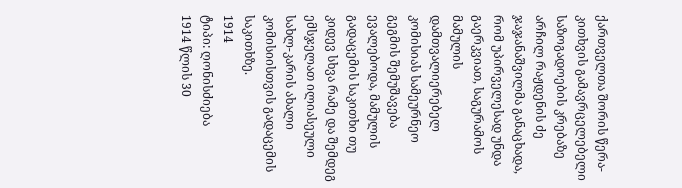ქართველთა შორის წერა-კითხვის გამავრცელებელი საზოგადოების კრებაზე არჩილ რაჟდენის ძე ჯაჯანაშვილმა განაცხადა, რომ უპირველესად უნდა გაერკვიათ, საგურამოს მამულის დამთვალიერებელ კომისიას სამეურნეო გეგმის შემუშავება ევალებოდა, მამულის გადაცემის საკითხი თუ კიდევ სხვა რამე და შემდეგ ემსჯელათ ილიასეული სახლ-კარის ახალი კომისიისთვის გადაცემის საკითხზე.
1914
ტიპი: ღონისძიება
1914 წლის 30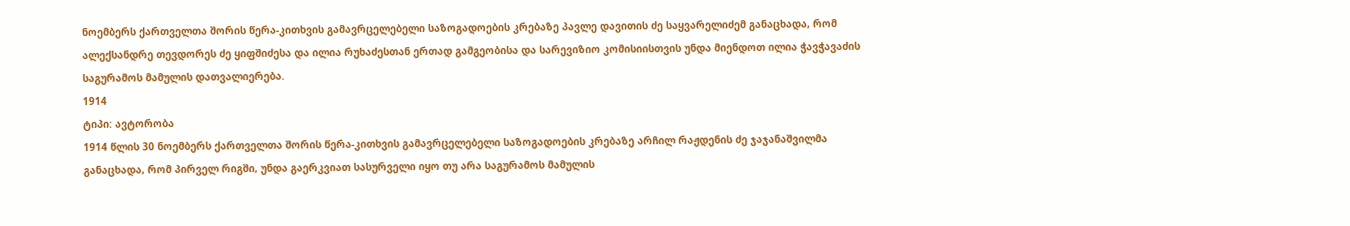ნოემბერს ქართველთა შორის წერა-კითხვის გამავრცელებელი საზოგადოების კრებაზე პავლე დავითის ძე საყვარელიძემ განაცხადა, რომ ალექსანდრე თევდორეს ძე ყიფშიძესა და ილია რუხაძესთან ერთად გამგეობისა და სარევიზიო კომისიისთვის უნდა მიენდოთ ილია ჭავჭავაძის საგურამოს მამულის დათვალიერება.
1914
ტიპი: ავტორობა
1914 წლის 30 ნოემბერს ქართველთა შორის წერა-კითხვის გამავრცელებელი საზოგადოების კრებაზე არჩილ რაჟდენის ძე ჯაჯანაშვილმა განაცხადა, რომ პირველ რიგში, უნდა გაერკვიათ სასურველი იყო თუ არა საგურამოს მამულის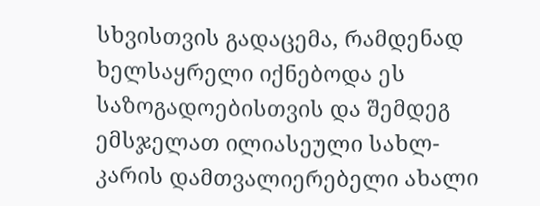სხვისთვის გადაცემა, რამდენად ხელსაყრელი იქნებოდა ეს საზოგადოებისთვის და შემდეგ ემსჯელათ ილიასეული სახლ-კარის დამთვალიერებელი ახალი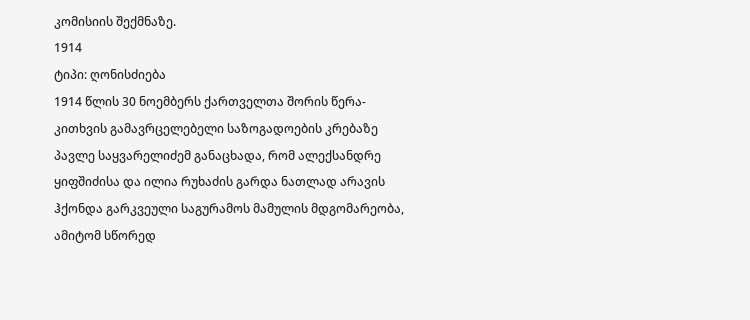კომისიის შექმნაზე.
1914
ტიპი: ღონისძიება
1914 წლის 30 ნოემბერს ქართველთა შორის წერა-კითხვის გამავრცელებელი საზოგადოების კრებაზე პავლე საყვარელიძემ განაცხადა, რომ ალექსანდრე ყიფშიძისა და ილია რუხაძის გარდა ნათლად არავის ჰქონდა გარკვეული საგურამოს მამულის მდგომარეობა, ამიტომ სწორედ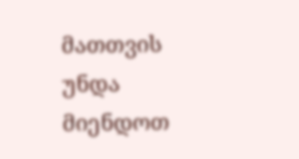მათთვის უნდა მიენდოთ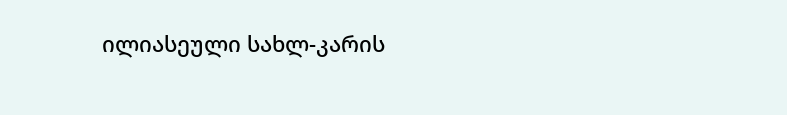ილიასეული სახლ-კარის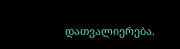დათვალიერება.